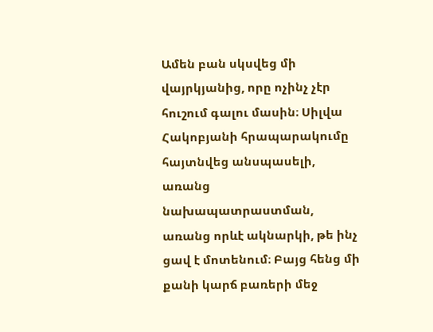Ամեն բան սկսվեց մի վայրկյանից, որը ոչինչ չէր հուշում գալու մասին։ Սիլվա Հակոբյանի հրապարակումը հայտնվեց անսպասելի, առանց նախապատրաստման, առանց որևէ ակնարկի, թե ինչ ցավ է մոտենում։ Բայց հենց մի քանի կարճ բառերի մեջ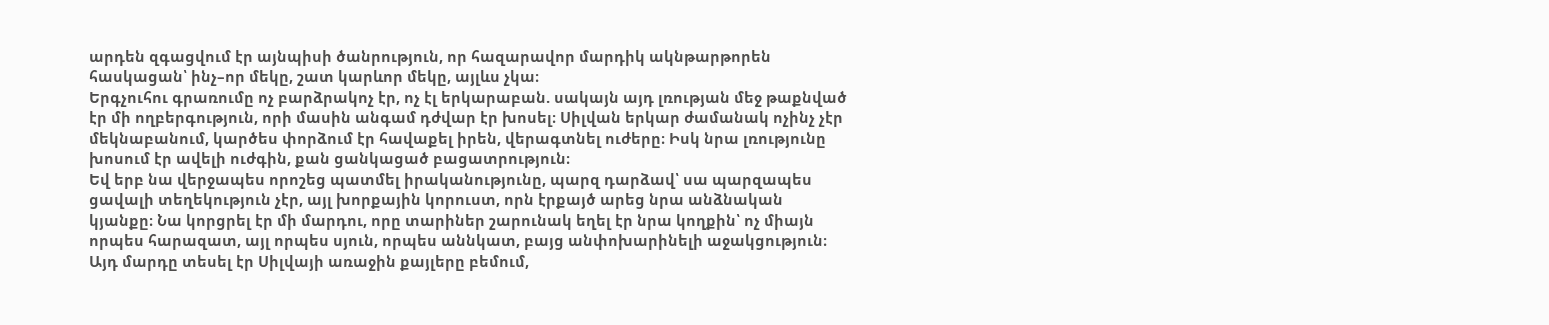արդեն զգացվում էր այնպիսի ծանրություն, որ հազարավոր մարդիկ ակնթարթորեն հասկացան՝ ինչ–որ մեկը, շատ կարևոր մեկը, այլևս չկա։
Երգչուհու գրառումը ոչ բարձրակոչ էր, ոչ էլ երկարաբան. սակայն այդ լռության մեջ թաքնված էր մի ողբերգություն, որի մասին անգամ դժվար էր խոսել։ Սիլվան երկար ժամանակ ոչինչ չէր մեկնաբանում, կարծես փորձում էր հավաքել իրեն, վերագտնել ուժերը։ Իսկ նրա լռությունը խոսում էր ավելի ուժգին, քան ցանկացած բացատրություն։
Եվ երբ նա վերջապես որոշեց պատմել իրականությունը, պարզ դարձավ՝ սա պարզապես ցավալի տեղեկություն չէր, այլ խորքային կորուստ, որն էրքայծ արեց նրա անձնական կյանքը։ Նա կորցրել էր մի մարդու, որը տարիներ շարունակ եղել էր նրա կողքին՝ ոչ միայն որպես հարազատ, այլ որպես սյուն, որպես աննկատ, բայց անփոխարինելի աջակցություն։
Այդ մարդը տեսել էր Սիլվայի առաջին քայլերը բեմում,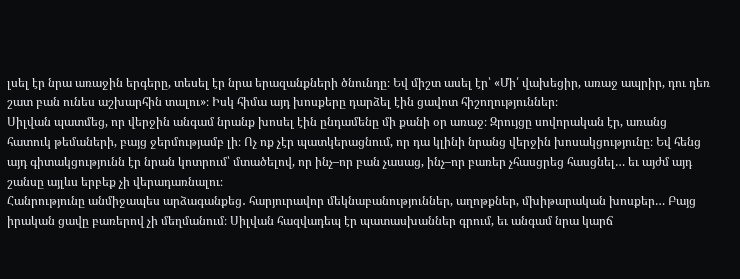լսել էր նրա առաջին երգերը, տեսել էր նրա երազանքների ծնունդը։ Եվ միշտ ասել էր՝ «Մի՛ վախեցիր, առաջ ապրիր, դու դեռ շատ բան ունես աշխարհին տալու»։ Իսկ հիմա այդ խոսքերը դարձել էին ցավոտ հիշողություններ։
Սիլվան պատմեց, որ վերջին անգամ նրանք խոսել էին ընդամենը մի քանի օր առաջ։ Զրույցը սովորական էր, առանց հատուկ թեմաների, բայց ջերմությամբ լի։ Ոչ ոք չէր պատկերացնում, որ դա կլինի նրանց վերջին խոսակցությունը։ Եվ հենց այդ գիտակցությունն էր նրան կոտրում՝ մտածելով, որ ինչ–որ բան չասաց, ինչ–որ բառեր չհասցրեց հասցնել… եւ այժմ այդ շանսը այլևս երբեք չի վերադառնալու։
Հանրությունը անմիջապես արձագանքեց․ հարյուրավոր մեկնաբանություններ, աղոթքներ, մխիթարական խոսքեր… Բայց իրական ցավը բառերով չի մեղմանում։ Սիլվան հազվադեպ էր պատասխաններ գրում, եւ անգամ նրա կարճ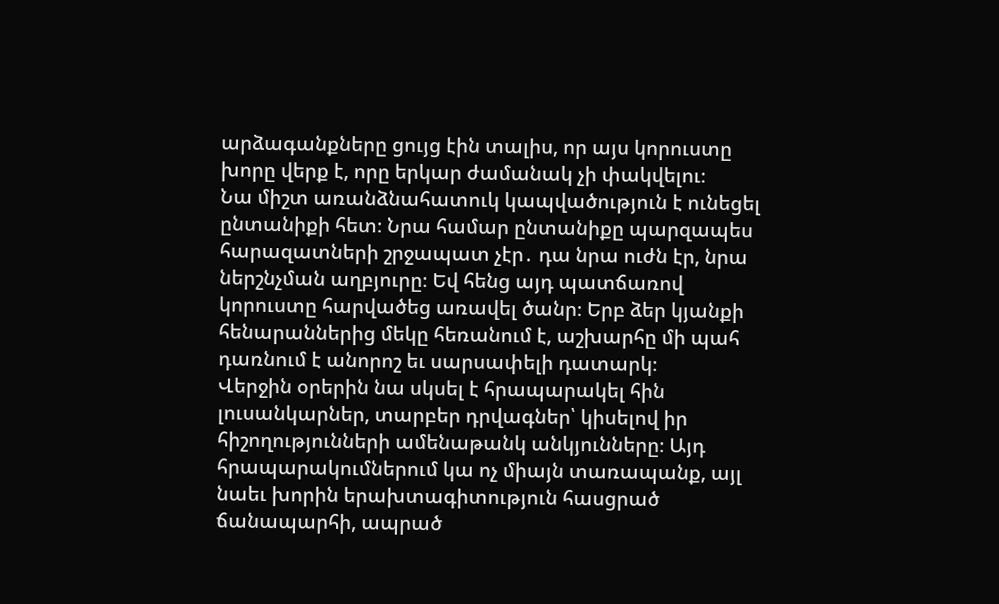արձագանքները ցույց էին տալիս, որ այս կորուստը խորը վերք է, որը երկար ժամանակ չի փակվելու։
Նա միշտ առանձնահատուկ կապվածություն է ունեցել ընտանիքի հետ։ Նրա համար ընտանիքը պարզապես հարազատների շրջապատ չէր․ դա նրա ուժն էր, նրա ներշնչման աղբյուրը։ Եվ հենց այդ պատճառով կորուստը հարվածեց առավել ծանր։ Երբ ձեր կյանքի հենարաններից մեկը հեռանում է, աշխարհը մի պահ դառնում է անորոշ եւ սարսափելի դատարկ։
Վերջին օրերին նա սկսել է հրապարակել հին լուսանկարներ, տարբեր դրվագներ՝ կիսելով իր հիշողությունների ամենաթանկ անկյունները։ Այդ հրապարակումներում կա ոչ միայն տառապանք, այլ նաեւ խորին երախտագիտություն հասցրած ճանապարհի, ապրած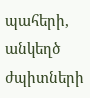պահերի, անկեղծ ժպիտների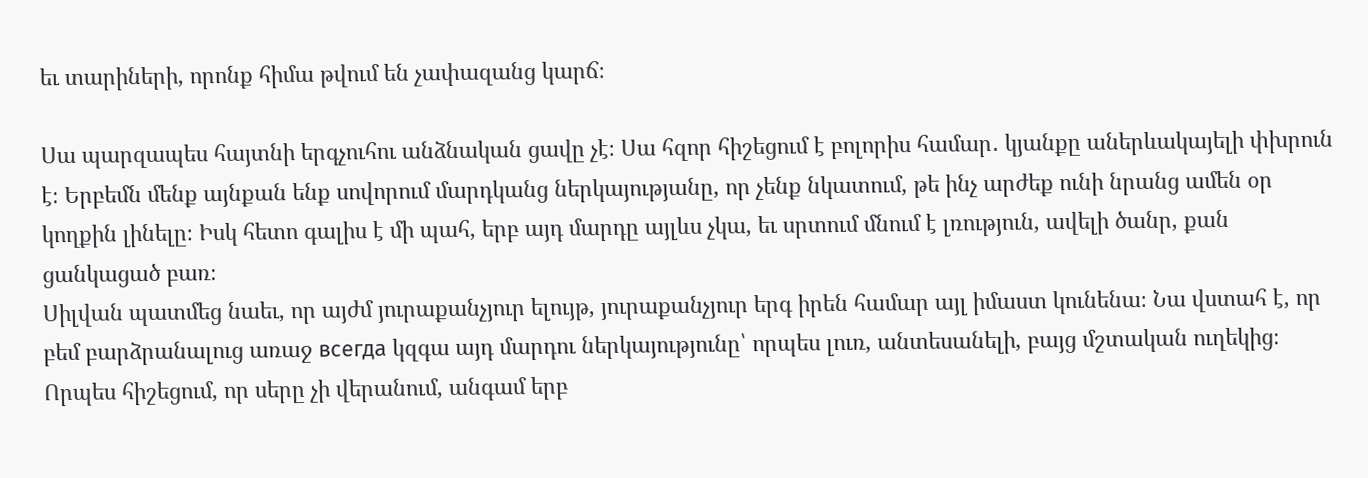եւ տարիների, որոնք հիմա թվում են չափազանց կարճ։

Սա պարզապես հայտնի երգչուհու անձնական ցավը չէ։ Սա հզոր հիշեցում է բոլորիս համար․ կյանքը աներևակայելի փխրուն է։ Երբեմն մենք այնքան ենք սովորում մարդկանց ներկայությանը, որ չենք նկատում, թե ինչ արժեք ունի նրանց ամեն օր կողքին լինելը։ Իսկ հետո գալիս է մի պահ, երբ այդ մարդը այլևս չկա, եւ սրտում մնում է լռություն, ավելի ծանր, քան ցանկացած բառ։
Սիլվան պատմեց նաեւ, որ այժմ յուրաքանչյուր ելույթ, յուրաքանչյուր երգ իրեն համար այլ իմաստ կունենա։ Նա վստահ է, որ բեմ բարձրանալուց առաջ всегда կզգա այդ մարդու ներկայությունը՝ որպես լուռ, անտեսանելի, բայց մշտական ուղեկից։ Որպես հիշեցում, որ սերը չի վերանում, անգամ երբ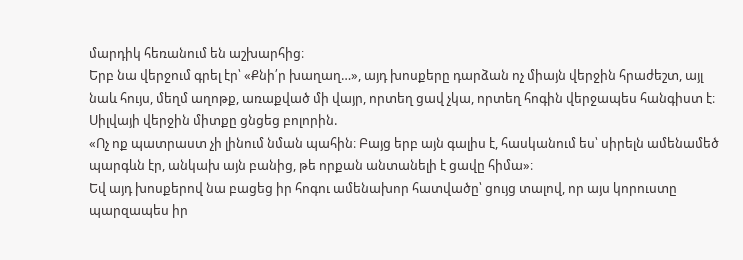մարդիկ հեռանում են աշխարհից։
Երբ նա վերջում գրել էր՝ «Քնի՛ր խաղաղ…», այդ խոսքերը դարձան ոչ միայն վերջին հրաժեշտ, այլ նաև հույս, մեղմ աղոթք, առաքված մի վայր, որտեղ ցավ չկա, որտեղ հոգին վերջապես հանգիստ է։
Սիլվայի վերջին միտքը ցնցեց բոլորին.
«Ոչ ոք պատրաստ չի լինում նման պահին։ Բայց երբ այն գալիս է, հասկանում ես՝ սիրելն ամենամեծ պարգևն էր, անկախ այն բանից, թե որքան անտանելի է ցավը հիմա»։
Եվ այդ խոսքերով նա բացեց իր հոգու ամենախոր հատվածը՝ ցույց տալով, որ այս կորուստը պարզապես իր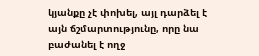կյանքը չէ փոխել, այլ դարձել է այն ճշմարտությունը, որը նա բաժանել է ողջ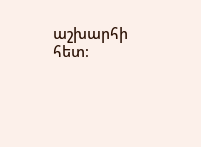աշխարհի հետ։